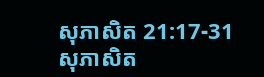សុភាសិត 21:17-31
សុភាសិត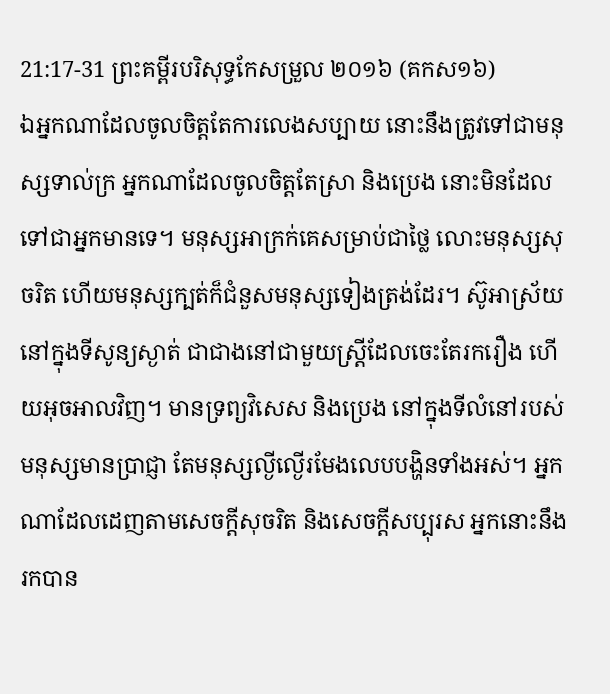21:17-31 ព្រះគម្ពីរបរិសុទ្ធកែសម្រួល ២០១៦ (គកស១៦)
ឯអ្នកណាដែលចូលចិត្តតែការលេងសប្បាយ នោះនឹងត្រូវទៅជាមនុស្សទាល់ក្រ អ្នកណាដែលចូលចិត្តតែស្រា និងប្រេង នោះមិនដែលទៅជាអ្នកមានទេ។ មនុស្សអាក្រក់គេសម្រាប់ជាថ្លៃ លោះមនុស្សសុចរិត ហើយមនុស្សក្បត់ក៏ជំនួសមនុស្សទៀងត្រង់ដែរ។ ស៊ូអាស្រ័យនៅក្នុងទីសូន្យស្ងាត់ ជាជាងនៅជាមួយស្ត្រីដែលចេះតែរករឿង ហើយអុចអាលវិញ។ មានទ្រព្យវិសេស និងប្រេង នៅក្នុងទីលំនៅរបស់មនុស្សមានប្រាជ្ញា តែមនុស្សល្ងីល្ងើរមែងលេបបង្ហិនទាំងអស់។ អ្នកណាដែលដេញតាមសេចក្ដីសុចរិត និងសេចក្ដីសប្បុរស អ្នកនោះនឹងរកបាន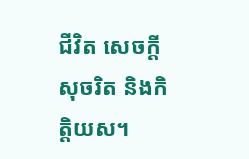ជីវិត សេចក្ដីសុចរិត និងកិត្តិយស។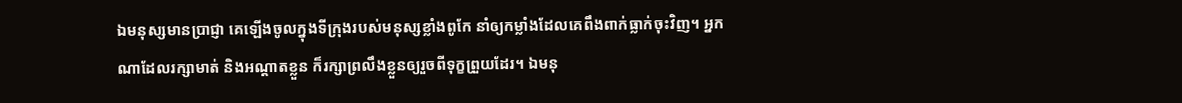ឯមនុស្សមានប្រាជ្ញា គេឡើងចូលក្នុងទីក្រុងរបស់មនុស្សខ្លាំងពូកែ នាំឲ្យកម្លាំងដែលគេពឹងពាក់ធ្លាក់ចុះវិញ។ អ្នកណាដែលរក្សាមាត់ និងអណ្ដាតខ្លួន ក៏រក្សាព្រលឹងខ្លួនឲ្យរួចពីទុក្ខព្រួយដែរ។ ឯមនុ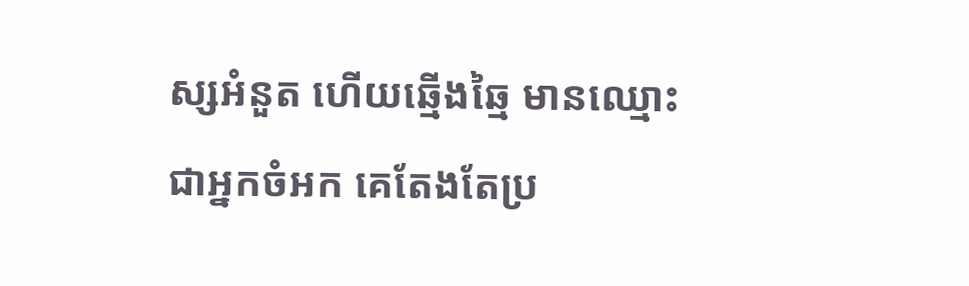ស្សអំនួត ហើយឆ្មើងឆ្មៃ មានឈ្មោះជាអ្នកចំអក គេតែងតែប្រ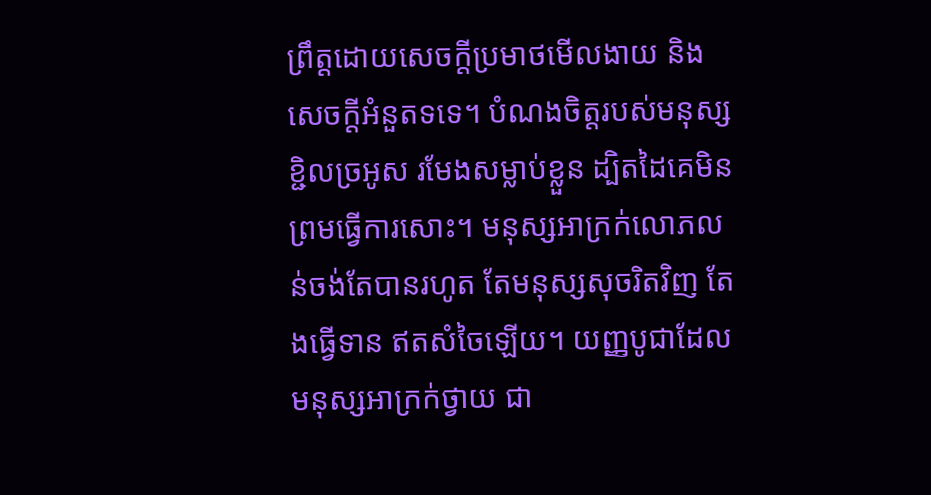ព្រឹត្តដោយសេចក្ដីប្រមាថមើលងាយ និងសេចក្ដីអំនួតទទេ។ បំណងចិត្តរបស់មនុស្សខ្ជិលច្រអូស រមែងសម្លាប់ខ្លួន ដ្បិតដៃគេមិនព្រមធ្វើការសោះ។ មនុស្សអាក្រក់លោភលន់ចង់តែបានរហូត តែមនុស្សសុចរិតវិញ តែងធ្វើទាន ឥតសំចៃឡើយ។ យញ្ញបូជាដែលមនុស្សអាក្រក់ថ្វាយ ជា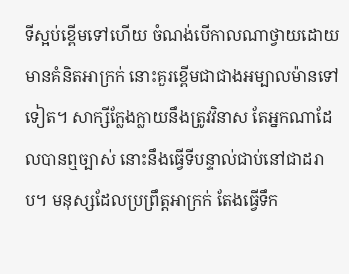ទីស្អប់ខ្ពើមទៅហើយ ចំណង់បើកាលណាថ្វាយដោយមានគំនិតអាក្រក់ នោះគួរខ្ពើមជាជាងអម្បាលម៉ានទៅទៀត។ សាក្សីក្លែងក្លាយនឹងត្រូវវិនាស តែអ្នកណាដែលបានឮច្បាស់ នោះនឹងធ្វើទីបន្ទាល់ជាប់នៅជាដរាប។ មនុស្សដែលប្រព្រឹត្តអាក្រក់ តែងធ្វើទឹក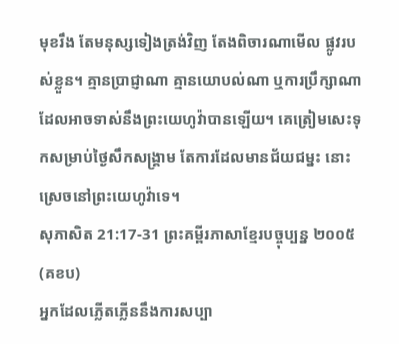មុខរឹង តែមនុស្សទៀងត្រង់វិញ តែងពិចារណាមើល ផ្លូវរបស់ខ្លួន។ គ្មានប្រាជ្ញាណា គ្មានយោបល់ណា ឬការប្រឹក្សាណា ដែលអាចទាស់នឹងព្រះយេហូវ៉ាបានឡើយ។ គេត្រៀមសេះទុកសម្រាប់ថ្ងៃសឹកសង្គ្រាម តែការដែលមានជ័យជម្នះ នោះស្រេចនៅព្រះយេហូវ៉ាទេ។
សុភាសិត 21:17-31 ព្រះគម្ពីរភាសាខ្មែរបច្ចុប្បន្ន ២០០៥ (គខប)
អ្នកដែលភ្លើតភ្លើននឹងការសប្បា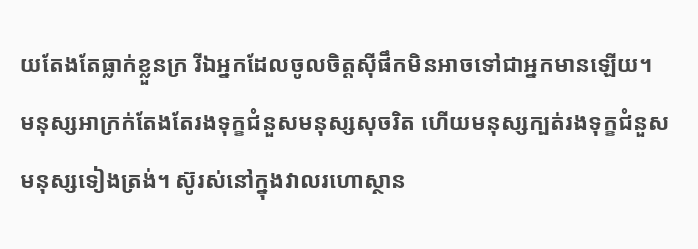យតែងតែធ្លាក់ខ្លួនក្រ រីឯអ្នកដែលចូលចិត្តស៊ីផឹកមិនអាចទៅជាអ្នកមានឡើយ។ មនុស្សអាក្រក់តែងតែរងទុក្ខជំនួសមនុស្សសុចរិត ហើយមនុស្សក្បត់រងទុក្ខជំនួសមនុស្សទៀងត្រង់។ ស៊ូរស់នៅក្នុងវាលរហោស្ថាន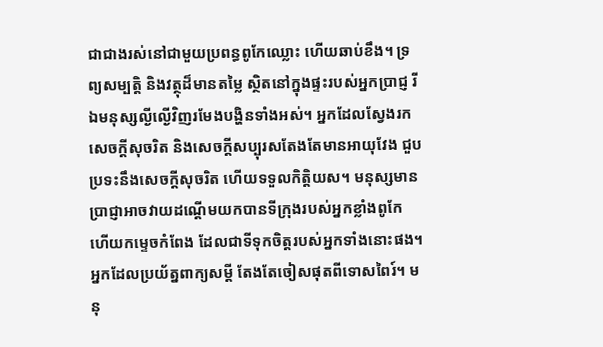ជាជាងរស់នៅជាមួយប្រពន្ធពូកែឈ្លោះ ហើយឆាប់ខឹង។ ទ្រព្យសម្បត្តិ និងវត្ថុដ៏មានតម្លៃ ស្ថិតនៅក្នុងផ្ទះរបស់អ្នកប្រាជ្ញ រីឯមនុស្សល្ងីល្ងើវិញរមែងបង្ហិនទាំងអស់។ អ្នកដែលស្វែងរកសេចក្ដីសុចរិត និងសេចក្ដីសប្បុរសតែងតែមានអាយុវែង ជួបប្រទះនឹងសេចក្ដីសុចរិត ហើយទទួលកិត្តិយស។ មនុស្សមានប្រាជ្ញាអាចវាយដណ្ដើមយកបានទីក្រុងរបស់អ្នកខ្លាំងពូកែ ហើយកម្ទេចកំពែង ដែលជាទីទុកចិត្តរបស់អ្នកទាំងនោះផង។ អ្នកដែលប្រយ័ត្នពាក្យសម្ដី តែងតែចៀសផុតពីទោសពៃរ៍។ មនុ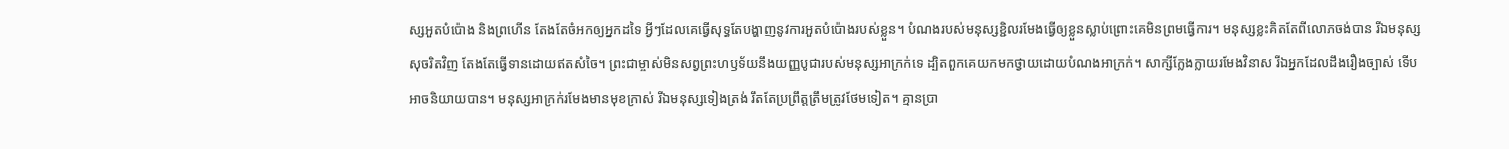ស្សអួតបំប៉ោង និងព្រហើន តែងតែចំអកឲ្យអ្នកដទៃ អ្វីៗដែលគេធ្វើសុទ្ធតែបង្ហាញនូវការអួតបំប៉ោងរបស់ខ្លួន។ បំណងរបស់មនុស្សខ្ជិលរមែងធ្វើឲ្យខ្លួនស្លាប់ព្រោះគេមិនព្រមធ្វើការ។ មនុស្សខ្លះគិតតែពីលោភចង់បាន រីឯមនុស្សសុចរិតវិញ តែងតែធ្វើទានដោយឥតសំចៃ។ ព្រះជាម្ចាស់មិនសព្វព្រះហឫទ័យនឹងយញ្ញបូជារបស់មនុស្សអាក្រក់ទេ ដ្បិតពួកគេយកមកថ្វាយដោយបំណងអាក្រក់។ សាក្សីក្លែងក្លាយរមែងវិនាស រីឯអ្នកដែលដឹងរឿងច្បាស់ ទើបអាចនិយាយបាន។ មនុស្សអាក្រក់រមែងមានមុខក្រាស់ រីឯមនុស្សទៀងត្រង់ រឹតតែប្រព្រឹត្តត្រឹមត្រូវថែមទៀត។ គ្មានប្រា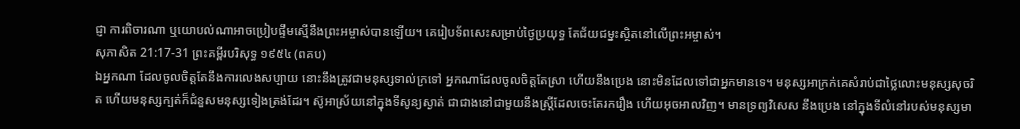ជ្ញា ការពិចារណា ឬយោបល់ណាអាចប្រៀបផ្ទឹមស្មើនឹងព្រះអម្ចាស់បានឡើយ។ គេរៀបទ័ពសេះសម្រាប់ថ្ងៃប្រយុទ្ធ តែជ័យជម្នះស្ថិតនៅលើព្រះអម្ចាស់។
សុភាសិត 21:17-31 ព្រះគម្ពីរបរិសុទ្ធ ១៩៥៤ (ពគប)
ឯអ្នកណា ដែលចូលចិត្តតែនឹងការលេងសប្បាយ នោះនឹងត្រូវជាមនុស្សទាល់ក្រទៅ អ្នកណាដែលចូលចិត្តតែស្រា ហើយនឹងប្រេង នោះមិនដែលទៅជាអ្នកមានទេ។ មនុស្សអាក្រក់គេសំរាប់ជាថ្លៃលោះមនុស្សសុចរិត ហើយមនុស្សក្បត់ក៏ជំនួសមនុស្សទៀងត្រង់ដែរ។ ស៊ូអាស្រ័យនៅក្នុងទីសូន្យស្ងាត់ ជាជាងនៅជាមួយនឹងស្ត្រីដែលចេះតែរករឿង ហើយអុចអាលវិញ។ មានទ្រព្យវិសេស នឹងប្រេង នៅក្នុងទីលំនៅរបស់មនុស្សមា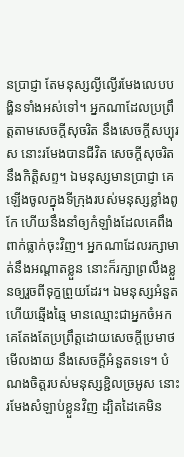នប្រាជ្ញា តែមនុស្សល្ងីល្ងើរមែងលេបបង្ហិនទាំងអស់ទៅ។ អ្នកណាដែលប្រព្រឹត្តតាមសេចក្ដីសុចរិត នឹងសេចក្ដីសប្បុរស នោះរមែងបានជីវិត សេចក្ដីសុចរិត នឹងកិត្តិសព្ទ។ ឯមនុស្សមានប្រាជ្ញា គេឡើងចូលក្នុងទីក្រុងរបស់មនុស្សខ្លាំងពូកែ ហើយនឹងនាំឲ្យកំឡាំងដែលគេពឹងពាក់ធ្លាក់ចុះវិញ។ អ្នកណាដែលរក្សាមាត់នឹងអណ្តាតខ្លួន នោះក៏រក្សាព្រលឹងខ្លួនឲ្យរួចពីទុក្ខព្រួយដែរ។ ឯមនុស្សអំនួត ហើយឆ្មើងឆ្មៃ មានឈ្មោះជាអ្នកចំអក គេតែងតែប្រព្រឹត្តដោយសេចក្ដីប្រមាថមើលងាយ នឹងសេចក្ដីអំនួតទទេ។ បំណងចិត្តរបស់មនុស្សខ្ជិលច្រអូស នោះរមែងសំឡាប់ខ្លួនវិញ ដ្បិតដៃគេមិន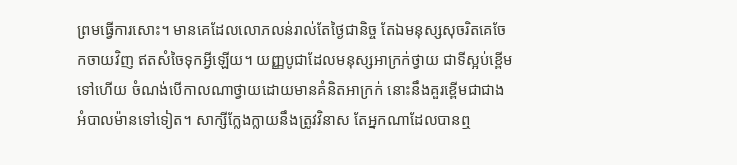ព្រមធ្វើការសោះ។ មានគេដែលលោភលន់រាល់តែថ្ងៃជានិច្ច តែឯមនុស្សសុចរិតគេចែកចាយវិញ ឥតសំចៃទុកអ្វីឡើយ។ យញ្ញបូជាដែលមនុស្សអាក្រក់ថ្វាយ ជាទីស្អប់ខ្ពើមទៅហើយ ចំណង់បើកាលណាថ្វាយដោយមានគំនិតអាក្រក់ នោះនឹងគួរខ្ពើមជាជាងអំបាលម៉ានទៅទៀត។ សាក្សីក្លែងក្លាយនឹងត្រូវវិនាស តែអ្នកណាដែលបានឮ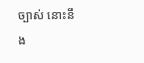ច្បាស់ នោះនឹង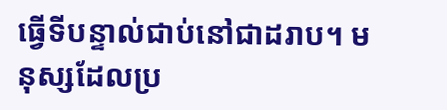ធ្វើទីបន្ទាល់ជាប់នៅជាដរាប។ មនុស្សដែលប្រ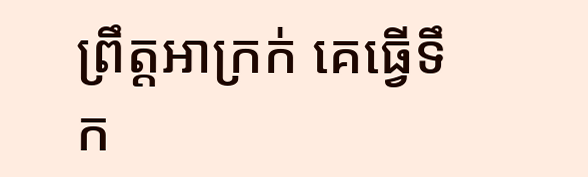ព្រឹត្តអាក្រក់ គេធ្វើទឹក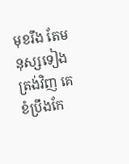មុខរឹង តែមនុស្សទៀងត្រង់វិញ គេខំប្រឹងកែ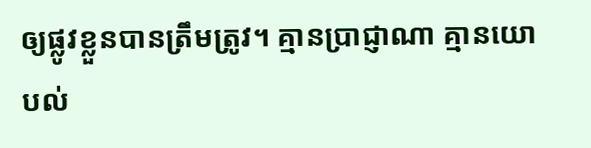ឲ្យផ្លូវខ្លួនបានត្រឹមត្រូវ។ គ្មានប្រាជ្ញាណា គ្មានយោបល់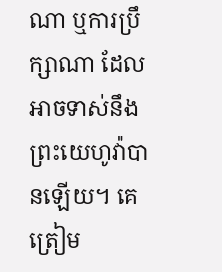ណា ឬការប្រឹក្សាណា ដែលអាចទាស់នឹងព្រះយេហូវ៉ាបានឡើយ។ គេត្រៀម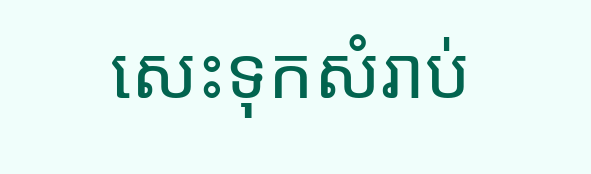សេះទុកសំរាប់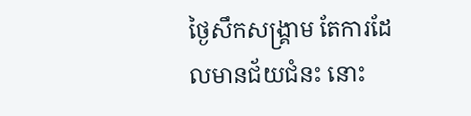ថ្ងៃសឹកសង្គ្រាម តែការដែលមានជ័យជំនះ នោះ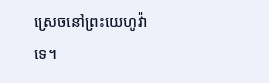ស្រេចនៅព្រះយេហូវ៉ាទេ។